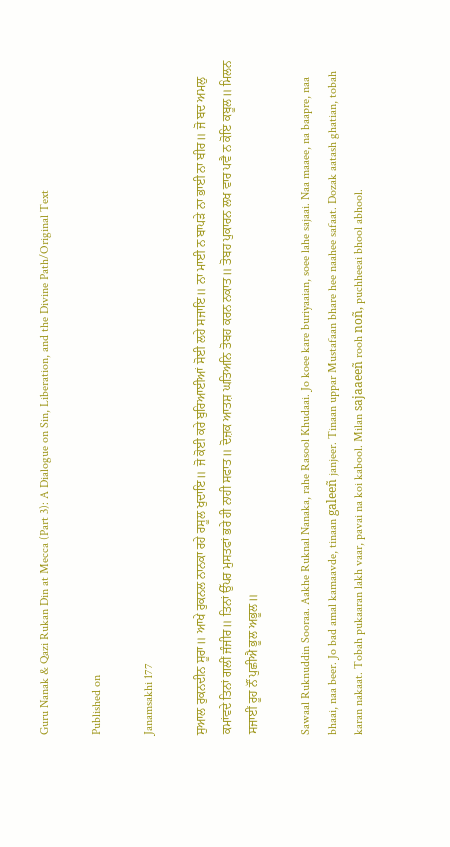Guru Nanak & Qazi Rukan Din at Mecca (Part 3): A Dialogue on Sin, Liberation, and the Divine Path/Original Text

Published on

Janamsakhi 177

ਸੁਆਲ ਰੁਕਨਦੀਨ ਸੂਰਾ॥ ਆਖੇ ਰੁਕਨਲ ਨਾਨਕਾ ਰਹੇ ਰਸੂਲ ਖੁਦਾਇ॥ ਜੋ ਕੋਈ ਕਰੇ ਬੁਰਿਆਈਆਂ ਸੋਈ ਲਹੇ ਸਜਾਇ॥ ਨਾ ਮਾਈ ਨ ਬਾਪੜੇ ਨਾ ਭਾਈ ਨਾ ਬੀਰ॥ ਜੋ ਬਦ ਅਮਲੁ ਕਮਾਂਵਦੇ ਤਿਨਾਂ ਗਲੀਂ ਜੰਜੀਰ॥ ਤਿਨਾਂ ਉੱਪਰ ਮੁਸਤਫਾਂ ਭਰੇ ਹੀ ਨਾਹੀ ਸਫਾਤ॥ ਦੋਜ਼ਕ ਆਤਸ਼ ਘਤਿਅਨਿ ਤੋਬਹ ਕਰਨ ਨਕਾਤ॥ ਤੋਬਹ ਪੁਕਾਰਨ ਲਖ ਵਾਰ ਪਵੈ ਨ ਕੋਇ ਕਬੂਲ॥ ਮਿਲਨ ਸਜਾਈਂ ਰੂਹ ਨੌਂ ਪੁਛੀਐ ਭੂਲ ਅਭੂਲ॥

Sawaal Ruknuddin Sooraa. Aakhe Ruknal Nanaka, rahe Rasool Khudaai. Jo koee kare buriyaaian, soee lahe sajaai. Naa maaee, na baapre, naa bhaai, naa beer. Jo bad amal kamaavde, tinaan galeeñ janjeer. Tinaan uppar Mustafaan bhare hee naahee safaat. Dozak aatash ghatian, tobah karan nakaat. Tobah pukaaran lakh vaar, pavai na koi kabool. Milan sajaaeeñ rooh noñ, puchheeai bhool abhool.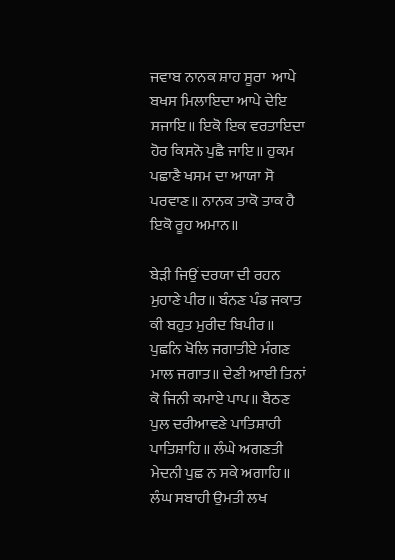ਜਵਾਬ ਨਾਨਕ ਸ਼ਾਹ ਸੂਰਾ  ਆਪੇ ਬਖਸ ਮਿਲਾਇਦਾ ਆਪੇ ਦੇਇ ਸਜਾਇ॥ ਇਕੋ ਇਕ ਵਰਤਾਇਦਾ ਹੋਰ ਕਿਸਨੋ ਪੁਛੈ ਜਾਇ॥ ਹੁਕਮ ਪਛਾਣੈ ਖਸਮ ਦਾ ਆਯਾ ਸੋ ਪਰਵਾਣ॥ ਨਾਨਕ ਤਾਕੋ ਤਾਕ ਹੈ ਇਕੋ ਰੂਹ ਅਮਾਨ॥

ਬੇੜੀ ਜਿਉਂ ਦਰਯਾ ਦੀ ਰਹਨ ਮੁਹਾਣੇ ਪੀਰ॥ ਬੰਨਣ ਪੰਡ ਜਕਾਤ ਕੀ ਬਹੁਤ ਮੁਰੀਦ ਬਿਪੀਰ॥ ਪੁਛਨਿ ਖੋਲਿ ਜਗਾਤੀਏ ਮੰਗਣ ਮਾਲ ਜਗਾਤ॥ ਦੇਣੀ ਆਈ ਤਿਨਾਂ ਕੋ ਜਿਨੀ ਕਮਾਏ ਪਾਪ॥ ਬੈਠਣ ਪੁਲ ਦਰੀਆਵਣੇ ਪਾਤਿਸ਼ਾਹੀ ਪਾਤਿਸ਼ਾਹਿ॥ ਲੰਘੇ ਅਗਣਤੀ ਮੇਦਨੀ ਪੁਛ ਨ ਸਕੇ ਅਗਾਹਿ॥ ਲੰਘ ਸਬਾਹੀ ਉਮਤੀ ਲਖ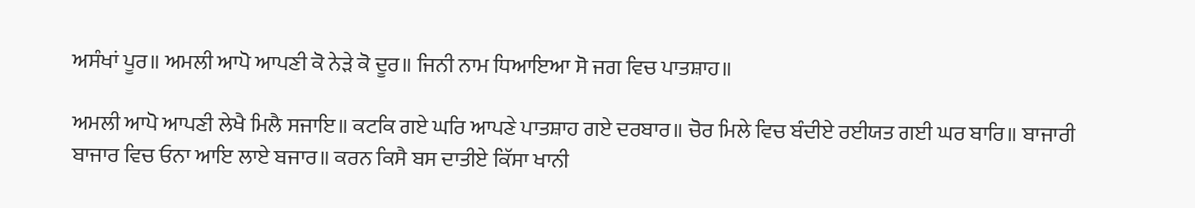ਅਸੰਖਾਂ ਪੂਰ॥ ਅਮਲੀ ਆਪੋ ਆਪਣੀ ਕੋ ਨੇੜੇ ਕੋ ਦੂਰ॥ ਜਿਨੀ ਨਾਮ ਧਿਆਇਆ ਸੋ ਜਗ ਵਿਚ ਪਾਤਸ਼ਾਹ॥

ਅਮਲੀ ਆਪੋ ਆਪਣੀ ਲੇਖੈ ਮਿਲੈ ਸਜਾਇ॥ ਕਟਕਿ ਗਏ ਘਰਿ ਆਪਣੇ ਪਾਤਸ਼ਾਹ ਗਏ ਦਰਬਾਰ॥ ਚੋਰ ਮਿਲੇ ਵਿਚ ਬੰਦੀਏ ਰਈਯਤ ਗਈ ਘਰ ਬਾਰਿ॥ ਬਾਜਾਰੀ ਬਾਜਾਰ ਵਿਚ ਓਨਾ ਆਇ ਲਾਏ ਬਜਾਰ॥ ਕਰਨ ਕਿਸੈ ਬਸ ਦਾਤੀਏ ਕਿੱਸਾ ਖਾਨੀ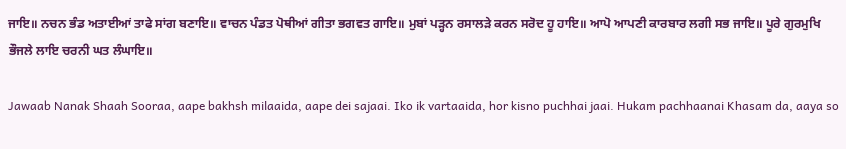ਜਾਇ॥ ਨਚਨ ਭੰਡ ਅਤਾਈਆਂ ਤਾਫੇ ਸਾਂਗ ਬਣਾਇ॥ ਵਾਚਨ ਪੰਡਤ ਪੋਥੀਆਂ ਗੀਤਾ ਭਗਵਤ ਗਾਇ॥ ਮੁਬਾਂ ਪੜ੍ਹਨ ਰਸਾਲੜੇ ਕਰਨ ਸਰੋਦ ਹੂ ਹਾਇ॥ ਆਪੋ ਆਪਣੀ ਕਾਰਬਾਰ ਲਗੀ ਸਭ ਜਾਇ॥ ਪੂਰੇ ਗੁਰਮੁਖਿ ਭੌਜਲੇ ਲਾਇ ਚਰਨੀ ਘਤ ਲੰਘਾਇ॥

Jawaab Nanak Shaah Sooraa, aape bakhsh milaaida, aape dei sajaai. Iko ik vartaaida, hor kisno puchhai jaai. Hukam pachhaanai Khasam da, aaya so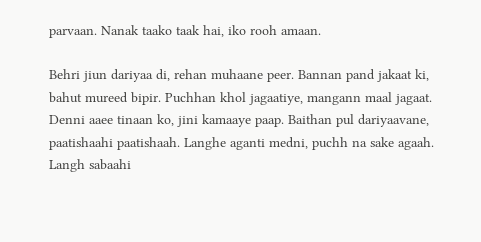parvaan. Nanak taako taak hai, iko rooh amaan.

Behri jiun dariyaa di, rehan muhaane peer. Bannan pand jakaat ki, bahut mureed bipir. Puchhan khol jagaatiye, mangann maal jagaat. Denni aaee tinaan ko, jini kamaaye paap. Baithan pul dariyaavane, paatishaahi paatishaah. Langhe aganti medni, puchh na sake agaah. Langh sabaahi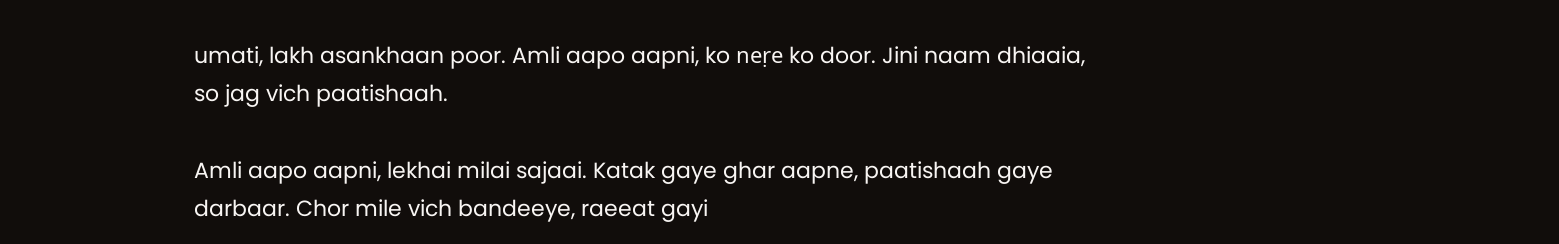umati, lakh asankhaan poor. Amli aapo aapni, ko neṛe ko door. Jini naam dhiaaia, so jag vich paatishaah.

Amli aapo aapni, lekhai milai sajaai. Katak gaye ghar aapne, paatishaah gaye darbaar. Chor mile vich bandeeye, raeeat gayi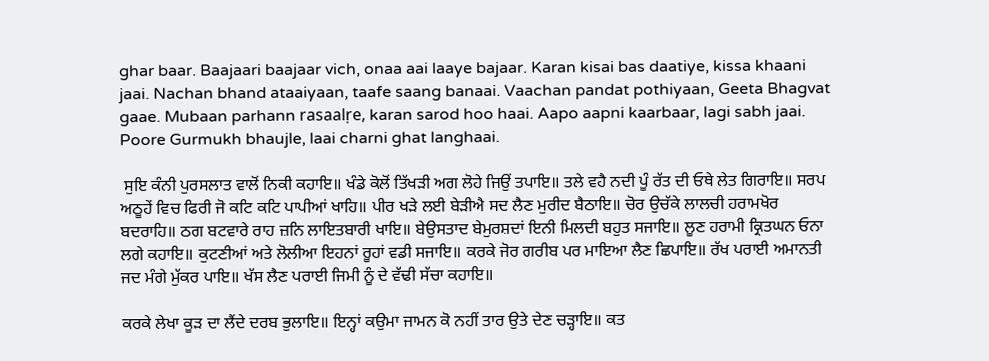ghar baar. Baajaari baajaar vich, onaa aai laaye bajaar. Karan kisai bas daatiye, kissa khaani jaai. Nachan bhand ataaiyaan, taafe saang banaai. Vaachan pandat pothiyaan, Geeta Bhagvat gaae. Mubaan parhann rasaalṛe, karan sarod hoo haai. Aapo aapni kaarbaar, lagi sabh jaai. Poore Gurmukh bhaujle, laai charni ghat langhaai.

 ਸੁਇ ਕੰਨੀ ਪੁਰਸਲਾਤ ਵਾਲੋਂ ਨਿਕੀ ਕਹਾਇ॥ ਖੰਡੇ ਕੋਲੋਂ ਤਿੱਖੜੀ ਅਗ ਲੋਹੇ ਜਿਉਂ ਤਪਾਇ॥ ਤਲੇ ਵਹੈ ਨਦੀ ਪੂੰ ਰੱਤ ਦੀ ਓਥੇ ਲੇਤ ਗਿਰਾਇ॥ ਸਰਪ ਅਠੂਹੇਂ ਵਿਚ ਫਿਰੀ ਜੋ ਕਟਿ ਕਟਿ ਪਾਪੀਆਂ ਖਾਹਿ॥ ਪੀਰ ਖੜੇ ਲਈ ਬੇੜੀਐ ਸਦ ਲੈਣ ਮੁਰੀਦ ਬੈਠਾਇ॥ ਚੋਰ ਉਚੱਕੇ ਲਾਲਚੀ ਹਰਾਮਖੋਰ ਬਦਰਾਹਿ॥ ਠਗ ਬਟਵਾਰੇ ਰਾਹ ਜ਼ਨਿ ਲਾਇਤਬਾਰੀ ਖਾਇ॥ ਬੇਉਸਤਾਦ ਬੇਮੁਰਸ਼ਦਾਂ ਇਨੀ ਮਿਲਦੀ ਬਹੁਤ ਸਜਾਇ॥ ਲੂਣ ਹਰਾਮੀ ਕ੍ਰਿਤਘਨ ਓਨਾ ਲਗੇ ਕਹਾਇ॥ ਕੁਟਣੀਆਂ ਅਤੇ ਲੋਲੀਆ ਇਹਨਾਂ ਰੂਹਾਂ ਵਡੀ ਸਜਾਇ॥ ਕਰਕੇ ਜੋਰ ਗਰੀਬ ਪਰ ਮਾਇਆ ਲੈਣ ਛਿਪਾਇ॥ ਰੱਖ ਪਰਾਈ ਅਮਾਨਤੀ ਜਦ ਮੰਗੇ ਮੁੱਕਰ ਪਾਇ॥ ਖੱਸ ਲੈਣ ਪਰਾਈ ਜਿਮੀ ਨੂੰ ਦੇ ਵੱਢੀ ਸੱਚਾ ਕਹਾਇ॥

ਕਰਕੇ ਲੇਖਾ ਕੂੜ ਦਾ ਲੈਂਦੇ ਦਰਬ ਭੁਲਾਇ॥ ਇਨ੍ਹਾਂ ਕਉਮਾ ਜਾਮਨ ਕੋ ਨਹੀਂ ਤਾਰ ਉਤੇ ਦੇਣ ਚੜ੍ਹਾਇ॥ ਕਤ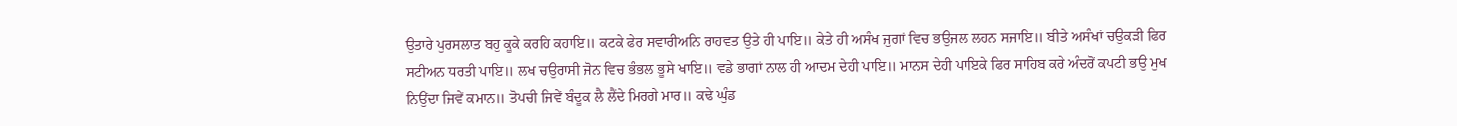ਉਤਾਰੇ ਪੁਰਸਲਾਤ ਬਹੁ ਕੂਕੇ ਕਰਹਿ ਕਹਾਇ॥ ਕਟਕੇ ਫੇਰ ਸਵਾਰੀਅਨਿ ਰਾਹਵਤ ਉਤੇ ਹੀ ਪਾਇ॥ ਕੇਤੇ ਹੀ ਅਸੰਖ ਜੁਗਾਂ ਵਿਚ ਭਉਜਲ ਲਹਨ ਸਜਾਇ॥ ਬੀਤੇ ਅਸੰਖਾਂ ਚਉਕੜੀ ਫਿਰ ਸਟੀਅਨ ਧਰਤੀ ਪਾਇ॥ ਲਖ ਚਉਰਾਸੀ ਜੋਨ ਵਿਚ ਭੰਭਲ ਭੂਸੇ ਖਾਇ॥ ਵਡੇ ਭਾਗਾਂ ਨਾਲ ਹੀ ਆਦਮ ਦੇਹੀ ਪਾਇ॥ ਮਾਨਸ ਦੇਹੀ ਪਾਇਕੇ ਫਿਰ ਸਾਹਿਬ ਕਰੇ ਅੰਦਰੋਂ ਕਪਟੀ ਭਉ ਮੁਖ ਨਿਉਂਦਾ ਜਿਵੇਂ ਕਮਾਨ॥ ਤੋਪਚੀ ਜਿਵੇਂ ਬੰਦੂਕ ਲੈ ਲੈਂਦੇ ਮਿਰਗੇ ਮਾਰ॥ ਕਢੇ ਘੁੰਡ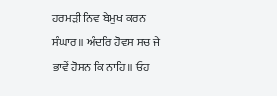ਹਰਮੜੀ ਨਿਵ ਬੇਮੁਖ ਕਰਨ ਸੰਘਾਰ॥ ਅੰਦਰਿ ਹੋਵਸ ਸਚ ਜੇ ਭਾਵੇਂ ਹੋਸਨ ਕਿ ਨਾਹਿ॥ ਓਹ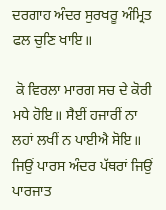ਦਰਗਾਹ ਅੰਦਰ ਸੁਰਖਰੂ ਅੰਮ੍ਰਿਤ ਫਲ ਚੁਣਿ ਖਾਇ॥

 ਕੋ ਵਿਰਲਾ ਮਾਰਗ ਸਚ ਦੇ ਕੋਰੀ ਮਧੇ ਹੋਇ॥ ਸੈਈਂ ਹਜਾਰੀਂ ਨਾ ਲਹਾਂ ਲਖੀਂ ਨ ਪਾਈਐ ਸੋਇ॥ ਜਿਉਂ ਪਾਰਸ ਅੰਦਰ ਪੱਥਰਾਂ ਜਿਉਂ ਪਾਰਜਾਤ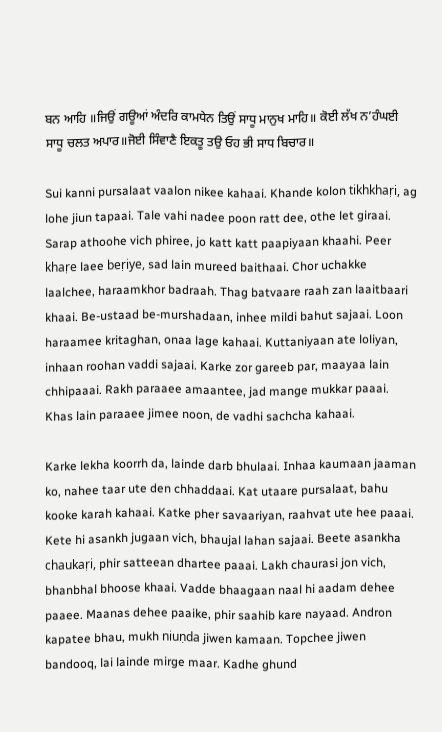ਬਨ ਆਹਿ ॥ਜਿਉਂ ਗਊਆਂ ਅੰਦਰਿ ਕਾਮਧੇਨ ਤਿਉਂ ਸਾਧੂ ਮਾਨੁਖ ਮਾਹਿ॥ ਕੋਈ ਲੱਖ ਨ’ਹੰਘਈ ਸਾਧੂ ਚਲਤ ਅਪਾਰ॥ਜੋਈ ਸਿੰਵਾਣੈ ਇਕਤੂ ਤਉ ਓਹ ਭੀ ਸਾਧ ਬਿਚਾਰ॥

Sui kanni pursalaat vaalon nikee kahaai. Khande kolon tikhkhaṛi, ag lohe jiun tapaai. Tale vahi nadee poon ratt dee, othe let giraai. Sarap athoohe vich phiree, jo katt katt paapiyaan khaahi. Peer khaṛe laee beṛiye, sad lain mureed baithaai. Chor uchakke laalchee, haraamkhor badraah. Thag batvaare raah zan laaitbaari khaai. Be-ustaad be-murshadaan, inhee mildi bahut sajaai. Loon haraamee kritaghan, onaa lage kahaai. Kuttaniyaan ate loliyan, inhaan roohan vaddi sajaai. Karke zor gareeb par, maayaa lain chhipaaai. Rakh paraaee amaantee, jad mange mukkar paaai. Khas lain paraaee jimee noon, de vadhi sachcha kahaai.

Karke lekha koorrh da, lainde darb bhulaai. Inhaa kaumaan jaaman ko, nahee taar ute den chhaddaai. Kat utaare pursalaat, bahu kooke karah kahaai. Katke pher savaariyan, raahvat ute hee paaai. Kete hi asankh jugaan vich, bhaujal lahan sajaai. Beete asankha chaukaṛi, phir satteean dhartee paaai. Lakh chaurasi jon vich, bhanbhal bhoose khaai. Vadde bhaagaan naal hi aadam dehee paaee. Maanas dehee paaike, phir saahib kare nayaad. Andron kapatee bhau, mukh niuṇda jiwen kamaan. Topchee jiwen bandooq, lai lainde mirge maar. Kadhe ghund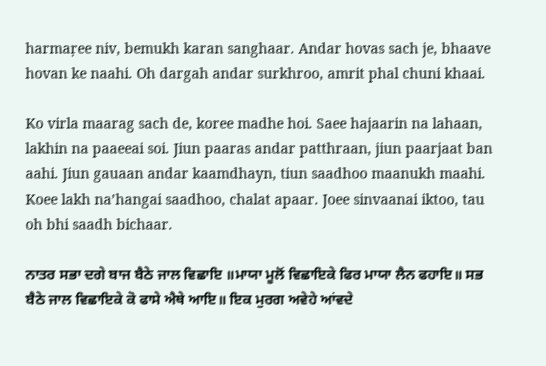harmaṛee niv, bemukh karan sanghaar. Andar hovas sach je, bhaave hovan ke naahi. Oh dargah andar surkhroo, amrit phal chuni khaai.

Ko virla maarag sach de, koree madhe hoi. Saee hajaarin na lahaan, lakhin na paaeeai soi. Jiun paaras andar patthraan, jiun paarjaat ban aahi. Jiun gauaan andar kaamdhayn, tiun saadhoo maanukh maahi. Koee lakh na’hangai saadhoo, chalat apaar. Joee sinvaanai iktoo, tau oh bhi saadh bichaar.

ਨਾਤਰ ਸਭਾ ਦਗੇ ਬਾਜ ਬੈਠੇ ਜਾਲ ਵਿਛਾਇ ॥ਮਾਯਾ ਮੂਲੋਂ ਵਿਛਾਇਕੇ ਫਿਰ ਮਾਯਾ ਲੈਨ ਫਹਾਇ॥ ਸਭ ਬੈਠੇ ਜਾਲ ਵਿਛਾਇਕੇ ਕੋ ਫਾਸੇ ਐਥੇ ਆਇ॥ ਇਕ ਮੁਰਗ ਅਵੇਹੇ ਆਂਵਦੇ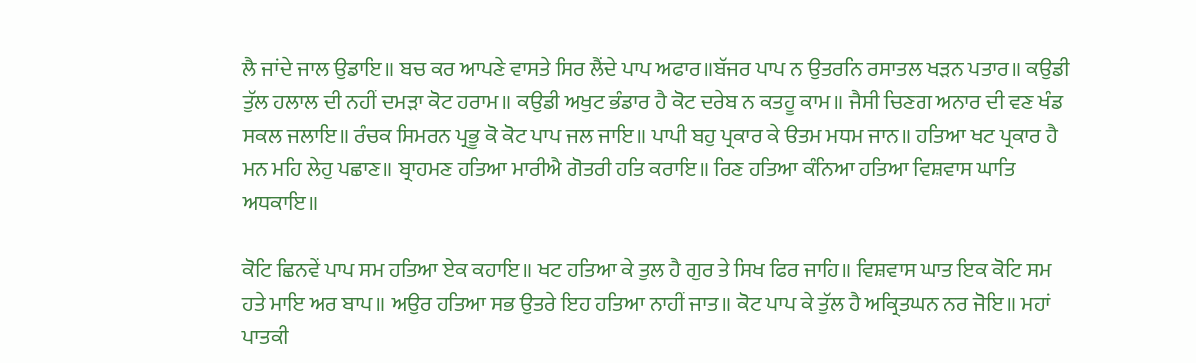ਲੈ ਜਾਂਦੇ ਜਾਲ ਉਡਾਇ॥ ਬਚ ਕਰ ਆਪਣੇ ਵਾਸਤੇ ਸਿਰ ਲੈਂਦੇ ਪਾਪ ਅਫਾਰ॥ਬੱਜਰ ਪਾਪ ਨ ਉਤਰਨਿ ਰਸਾਤਲ ਖੜਨ ਪਤਾਰ॥ ਕਉਡੀ ਤੁੱਲ ਹਲਾਲ ਦੀ ਨਹੀਂ ਦਮੜਾ ਕੋਟ ਹਰਾਮ॥ ਕਉਡੀ ਅਖੁਟ ਭੰਡਾਰ ਹੈ ਕੋਟ ਦਰੇਬ ਨ ਕਤਹੂ ਕਾਮ॥ ਜੈਸੀ ਚਿਣਗ ਅਨਾਰ ਦੀ ਵਣ ਖੰਡ ਸਕਲ ਜਲਾਇ॥ ਰੰਚਕ ਸਿਮਰਨ ਪ੍ਰਭੂ ਕੋ ਕੋਟ ਪਾਪ ਜਲ ਜਾਇ॥ ਪਾਪੀ ਬਹੁ ਪ੍ਰਕਾਰ ਕੇ ੳਤਮ ਮਧਮ ਜਾਨ॥ ਹਤਿਆ ਖਟ ਪ੍ਰਕਾਰ ਹੈ ਮਨ ਮਹਿ ਲੇਹੁ ਪਛਾਣ॥ ਬ੍ਰਾਹਮਣ ਹਤਿਆ ਮਾਰੀਐ ਗੋਤਰੀ ਹਤਿ ਕਰਾਇ॥ ਰਿਣ ਹਤਿਆ ਕੰਨਿਆ ਹਤਿਆ ਵਿਸ਼ਵਾਸ ਘਾਤਿ ਅਧਕਾਇ॥

ਕੋਟਿ ਛਿਨਵੇਂ ਪਾਪ ਸਮ ਹਤਿਆ ਏਕ ਕਹਾਇ॥ ਖਟ ਹਤਿਆ ਕੇ ਤੁਲ ਹੈ ਗੁਰ ਤੇ ਸਿਖ ਫਿਰ ਜਾਹਿ॥ ਵਿਸ਼ਵਾਸ ਘਾਤ ਇਕ ਕੋਟਿ ਸਮ ਹਤੇ ਮਾਇ ਅਰ ਬਾਪ॥ ਅਉਰ ਹਤਿਆ ਸਭ ਉਤਰੇ ਇਹ ਹਤਿਆ ਨਾਹੀਂ ਜਾਤ॥ ਕੋਟ ਪਾਪ ਕੇ ਤੁੱਲ ਹੈ ਅਕ੍ਰਿਤਘਨ ਨਰ ਜੋਇ॥ ਮਹਾਂ ਪਾਤਕੀ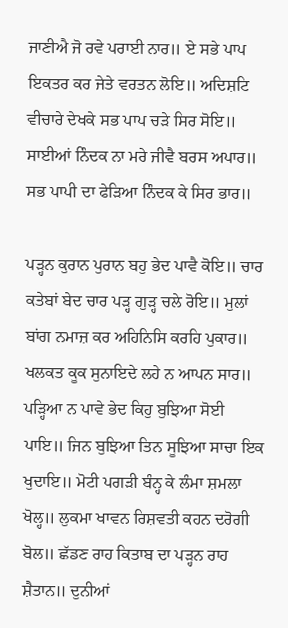ਜਾਣੀਐ ਜੋ ਰਵੇ ਪਰਾਈ ਨਾਰ॥ ਏ ਸਭੇ ਪਾਪ ਇਕਤਰ ਕਰ ਜੇਤੇ ਵਰਤਨ ਲੋਇ॥ ਅਦਿਸ਼ਟਿ ਵੀਚਾਰੇ ਦੇਖਕੇ ਸਭ ਪਾਪ ਚੜੇ ਸਿਰ ਸੋਇ॥ ਸਾਈਆਂ ਨਿੰਦਕ ਨਾ ਮਰੇ ਜੀਵੈ ਬਰਸ ਅਪਾਰ॥ ਸਭ ਪਾਪੀ ਦਾ ਫੇੜਿਆ ਨਿੰਦਕ ਕੇ ਸਿਰ ਭਾਰ॥

ਪੜ੍ਹਨ ਕੁਰਾਨ ਪੁਰਾਨ ਬਹੁ ਭੇਦ ਪਾਵੈ ਕੋਇ॥ ਚਾਰ ਕਤੇਬਾਂ ਬੇਦ ਚਾਰ ਪੜ੍ਹ ਗੁੜ੍ਹ ਚਲੇ ਰੋਇ॥ ਮੁਲਾਂ ਬਾਂਗ ਨਮਾਜ਼ ਕਰ ਅਹਿਨਿਸਿ ਕਰਹਿ ਪੁਕਾਰ॥ ਖਲਕਤ ਕੂਕ ਸੁਨਾਇਦੇ ਲਹੇ ਨ ਆਪਨ ਸਾਰ॥ ਪੜ੍ਹਿਆ ਨ ਪਾਵੇ ਭੇਦ ਕਿਹੁ ਬੁਝਿਆ ਸੋਈ ਪਾਇ॥ ਜਿਨ ਬੁਝਿਆ ਤਿਨ ਸੂਝਿਆ ਸਾਚਾ ਇਕ ਖੁਦਾਇ॥ ਮੋਟੀ ਪਗੜੀ ਬੰਨ੍ਹ ਕੇ ਲੰਮਾ ਸ਼ਮਲਾ ਖੋਲ੍ਹ॥ ਲੁਕਮਾ ਖਾਵਨ ਰਿਸ਼ਵਤੀ ਕਹਨ ਦਰੋਗੀ ਬੋਲ॥ ਛੱਡਣ ਰਾਹ ਕਿਤਾਬ ਦਾ ਪੜ੍ਹਨ ਰਾਹ ਸ਼ੈਤਾਨ॥ ਦੁਨੀਆਂ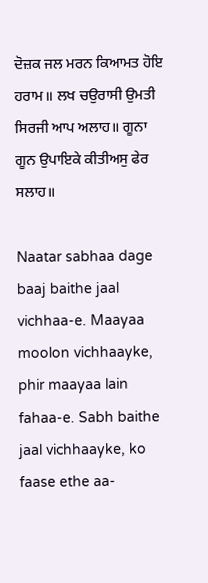ਦੋਜ਼ਕ ਜਲ ਮਰਨ ਕਿਆਮਤ ਹੋਇ ਹਰਾਮ॥ ਲਖ ਚਉਰਾਸੀ ਉਮਤੀ ਸਿਰਜੀ ਆਪ ਅਲਾਹ॥ ਗੂਨਾ ਗੂਨ ਉਪਾਇਕੇ ਕੀਤੀਅਸੁ ਫੇਰ ਸਲਾਹ॥

Naatar sabhaa dage baaj baithe jaal vichhaa-e. Maayaa moolon vichhaayke, phir maayaa lain fahaa-e. Sabh baithe jaal vichhaayke, ko faase ethe aa-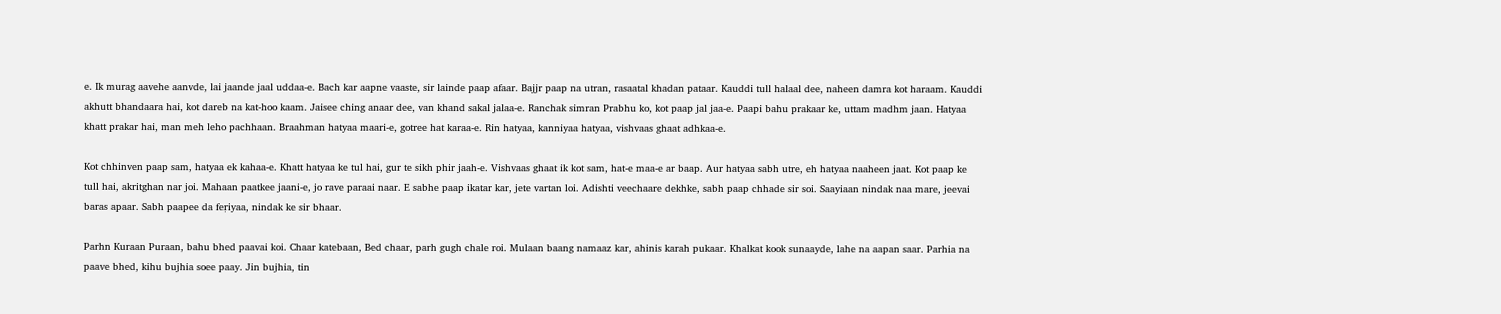e. Ik murag aavehe aanvde, lai jaande jaal uddaa-e. Bach kar aapne vaaste, sir lainde paap afaar. Bajjr paap na utran, rasaatal khadan pataar. Kauddi tull halaal dee, naheen damra kot haraam. Kauddi akhutt bhandaara hai, kot dareb na kat-hoo kaam. Jaisee ching anaar dee, van khand sakal jalaa-e. Ranchak simran Prabhu ko, kot paap jal jaa-e. Paapi bahu prakaar ke, uttam madhm jaan. Hatyaa khatt prakar hai, man meh leho pachhaan. Braahman hatyaa maari-e, gotree hat karaa-e. Rin hatyaa, kanniyaa hatyaa, vishvaas ghaat adhkaa-e.

Kot chhinven paap sam, hatyaa ek kahaa-e. Khatt hatyaa ke tul hai, gur te sikh phir jaah-e. Vishvaas ghaat ik kot sam, hat-e maa-e ar baap. Aur hatyaa sabh utre, eh hatyaa naaheen jaat. Kot paap ke tull hai, akritghan nar joi. Mahaan paatkee jaani-e, jo rave paraai naar. E sabhe paap ikatar kar, jete vartan loi. Adishti veechaare dekhke, sabh paap chhade sir soi. Saayiaan nindak naa mare, jeevai baras apaar. Sabh paapee da feṛiyaa, nindak ke sir bhaar.

Parhn Kuraan Puraan, bahu bhed paavai koi. Chaar katebaan, Bed chaar, parh gugh chale roi. Mulaan baang namaaz kar, ahinis karah pukaar. Khalkat kook sunaayde, lahe na aapan saar. Parhia na paave bhed, kihu bujhia soee paay. Jin bujhia, tin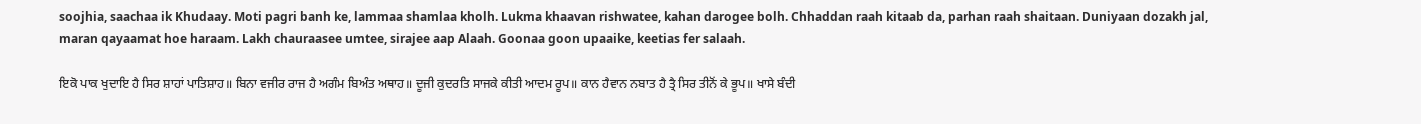soojhia, saachaa ik Khudaay. Moti pagri banh ke, lammaa shamlaa kholh. Lukma khaavan rishwatee, kahan darogee bolh. Chhaddan raah kitaab da, parhan raah shaitaan. Duniyaan dozakh jal, maran qayaamat hoe haraam. Lakh chauraasee umtee, sirajee aap Alaah. Goonaa goon upaaike, keetias fer salaah.

ਇਕੋ ਪਾਕ ਖੁਦਾਇ ਹੈ ਸਿਰ ਸ਼ਾਹਾਂ ਪਾਤਿਸ਼ਾਹ॥ ਬਿਨਾ ਵਜੀਰ ਰਾਜ ਹੈ ਅਗੰਮ ਬਿਅੰਤ ਅਥਾਹ॥ ਦੂਜੀ ਕੁਦਰਤਿ ਸਾਜਕੇ ਕੀਤੀ ਆਦਮ ਰੂਪ॥ ਕਾਨ ਹੈਵਾਨ ਨਬਾਤ ਹੈ ਤ੍ਰੈ ਸਿਰ ਤੀਨੋਂ ਕੇ ਭੂਪ॥ ਖਾਸੇ ਬੰਦੀ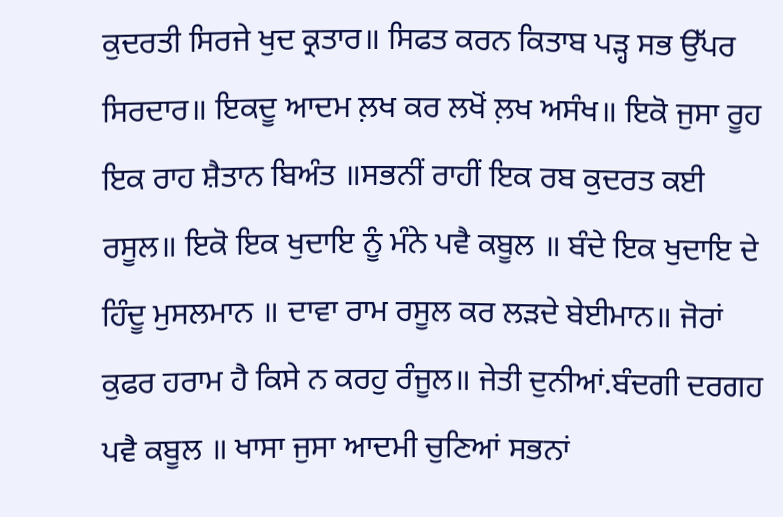ਕੁਦਰਤੀ ਸਿਰਜੇ ਖੁਦ ਕ੍ਰਤਾਰ॥ ਸਿਫਤ ਕਰਨ ਕਿਤਾਬ ਪੜ੍ਹ ਸਭ ਉੱਪਰ ਸਿਰਦਾਰ॥ ਇਕਦੂ ਆਦਮ ਲ਼ਖ ਕਰ ਲਖੋਂ ਲ਼ਖ ਅਸੰਖ॥ ਇਕੋ ਜੁਸਾ ਰੂਹ ਇਕ ਰਾਹ ਸ਼ੈਤਾਨ ਬਿਅੰਤ ॥ਸਭਨੀਂ ਰਾਹੀਂ ਇਕ ਰਬ ਕੁਦਰਤ ਕਈ ਰਸੂਲ॥ ਇਕੋ ਇਕ ਖੁਦਾਇ ਨੂੰ ਮੰਨੇ ਪਵੈ ਕਬੂਲ ॥ ਬੰਦੇ ਇਕ ਖੁਦਾਇ ਦੇ ਹਿੰਦੂ ਮੁਸਲਮਾਨ ॥ ਦਾਵਾ ਰਾਮ ਰਸੂਲ ਕਰ ਲੜਦੇ ਬੇਈਮਾਨ॥ ਜੋਰਾਂ ਕੁਫਰ ਹਰਾਮ ਹੈ ਕਿਸੇ ਨ ਕਰਹੁ ਰੰਜੂਲ॥ ਜੇਤੀ ਦੁਨੀਆਂ.ਬੰਦਗੀ ਦਰਗਹ ਪਵੈ ਕਬੂਲ ॥ ਖਾਸਾ ਜੁਸਾ ਆਦਮੀ ਚੁਣਿਆਂ ਸਭਨਾਂ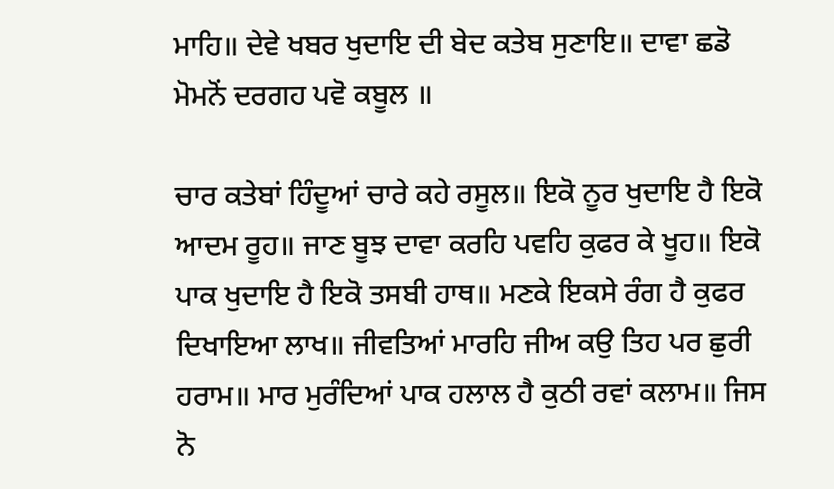ਮਾਹਿ॥ ਦੇਵੇ ਖਬਰ ਖੁਦਾਇ ਦੀ ਬੇਦ ਕਤੇਬ ਸੁਣਾਇ॥ ਦਾਵਾ ਛਡੋ ਮੋਮਨੋਂ ਦਰਗਹ ਪਵੋ ਕਬੂਲ ॥

ਚਾਰ ਕਤੇਬਾਂ ਹਿੰਦੂਆਂ ਚਾਰੇ ਕਹੇ ਰਸੂਲ॥ ਇਕੋ ਨੂਰ ਖੁਦਾਇ ਹੈ ਇਕੋ ਆਦਮ ਰੂਹ॥ ਜਾਣ ਬੂਝ ਦਾਵਾ ਕਰਹਿ ਪਵਹਿ ਕੁਫਰ ਕੇ ਖੂਹ॥ ਇਕੋ ਪਾਕ ਖੁਦਾਇ ਹੈ ਇਕੋ ਤਸਬੀ ਹਾਥ॥ ਮਣਕੇ ਇਕਸੇ ਰੰਗ ਹੈ ਕੁਫਰ ਦਿਖਾਇਆ ਲਾਖ॥ ਜੀਵਤਿਆਂ ਮਾਰਹਿ ਜੀਅ ਕਉ ਤਿਹ ਪਰ ਛੁਰੀ ਹਰਾਮ॥ ਮਾਰ ਮੁਰੰਦਿਆਂ ਪਾਕ ਹਲਾਲ ਹੈ ਕੁਠੀ ਰਵਾਂ ਕਲਾਮ॥ ਜਿਸ ਨੋ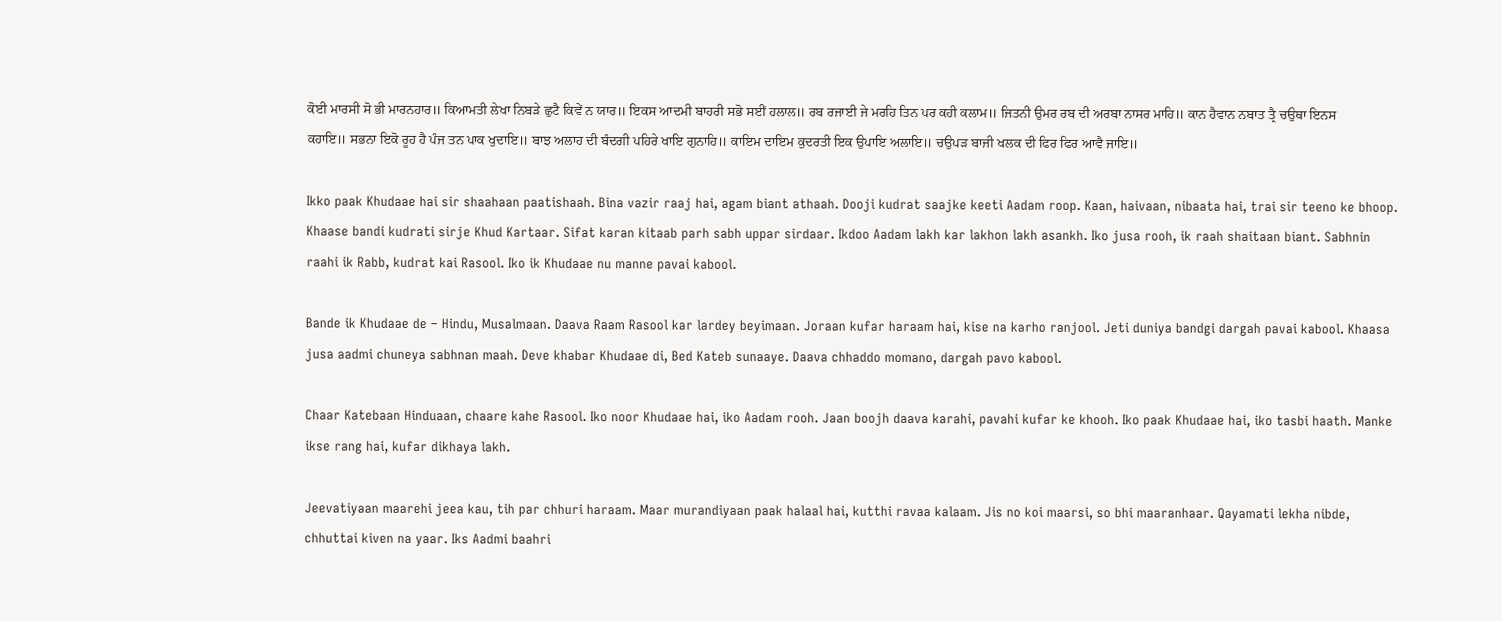ਕੋਈ ਮਾਰਸੀ ਸੋ ਭੀ ਮਾਰਨਹਾਰ॥ ਕਿਆਮਤੀ ਲੇਖਾ ਨਿਬੜੇ ਛੁਟੈ ਕਿਵੇਂ ਨ ਯਾਰ॥ ਇਕਸ ਆਦਮੀ ਬਾਹਰੀ ਸਭੋ ਸਈਂ ਹਲਾਲ॥ ਰਬ ਰਜਾਈ ਜੇ ਮਰਹਿ ਤਿਨ ਪਰ ਕਹੀ ਕਲਾਮ॥ ਜਿਤਨੀ ਉਮਰ ਰਬ ਦੀ ਅਰਬਾ ਨਾਸਰ ਮਾਹਿ॥ ਕਾਨ ਹੈਵਾਨ ਨਬਾਤ ਤ੍ਰੈ ਚਉਥਾ ਇਨਸ ਕਹਾਇ॥ ਸਭਨਾ ਇਕੋ ਰੂਹ ਹੈ ਪੰਜ ਤਨ ਪਾਕ ਖੁਦਾਇ॥ ਬਾਝ ਅਲਾਹ ਦੀ ਬੰਦਗੀ ਪਹਿਰੇ ਖਾਇ ਗੁਨਾਹਿ॥ ਕਾਇਮ ਦਾਇਮ ਕੁਦਰਤੀ ਇਕ ਉਪਾਇ ਅਲਾਇ॥ ਚਉਪੜ ਬਾਜੀ ਖਲਕ ਦੀ ਫਿਰ ਫਿਰ ਆਵੈ ਜਾਇ॥

Ikko paak Khudaae hai sir shaahaan paatishaah. Bina vazir raaj hai, agam biant athaah. Dooji kudrat saajke keeti Aadam roop. Kaan, haivaan, nibaata hai, trai sir teeno ke bhoop. Khaase bandi kudrati sirje Khud Kartaar. Sifat karan kitaab parh sabh uppar sirdaar. Ikdoo Aadam lakh kar lakhon lakh asankh. Iko jusa rooh, ik raah shaitaan biant. Sabhnin raahi ik Rabb, kudrat kai Rasool. Iko ik Khudaae nu manne pavai kabool.

Bande ik Khudaae de – Hindu, Musalmaan. Daava Raam Rasool kar lardey beyimaan. Joraan kufar haraam hai, kise na karho ranjool. Jeti duniya bandgi dargah pavai kabool. Khaasa jusa aadmi chuneya sabhnan maah. Deve khabar Khudaae di, Bed Kateb sunaaye. Daava chhaddo momano, dargah pavo kabool.

Chaar Katebaan Hinduaan, chaare kahe Rasool. Iko noor Khudaae hai, iko Aadam rooh. Jaan boojh daava karahi, pavahi kufar ke khooh. Iko paak Khudaae hai, iko tasbi haath. Manke ikse rang hai, kufar dikhaya lakh.

Jeevatiyaan maarehi jeea kau, tih par chhuri haraam. Maar murandiyaan paak halaal hai, kutthi ravaa kalaam. Jis no koi maarsi, so bhi maaranhaar. Qayamati lekha nibde, chhuttai kiven na yaar. Iks Aadmi baahri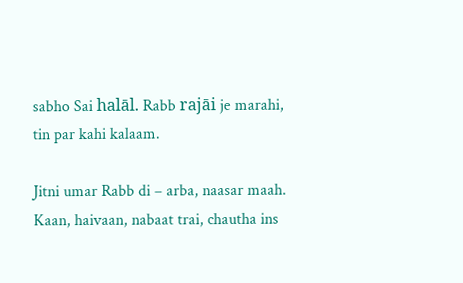sabho Sai halāl. Rabb rajāi je marahi, tin par kahi kalaam.

Jitni umar Rabb di – arba, naasar maah. Kaan, haivaan, nabaat trai, chautha ins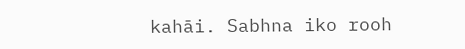kahāi. Sabhna iko rooh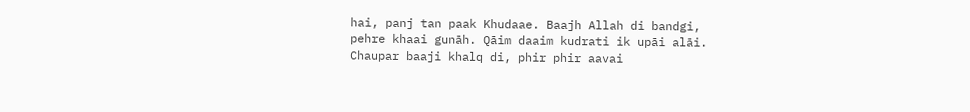hai, panj tan paak Khudaae. Baajh Allah di bandgi, pehre khaai gunāh. Qāim daaim kudrati ik upāi alāi. Chaupar baaji khalq di, phir phir aavai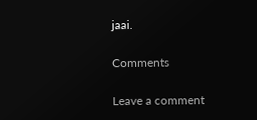jaai.

Comments

Leave a comment